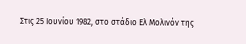Στις 25 Ιουνίου 1982, στο στάδιο Ελ Μολινόν της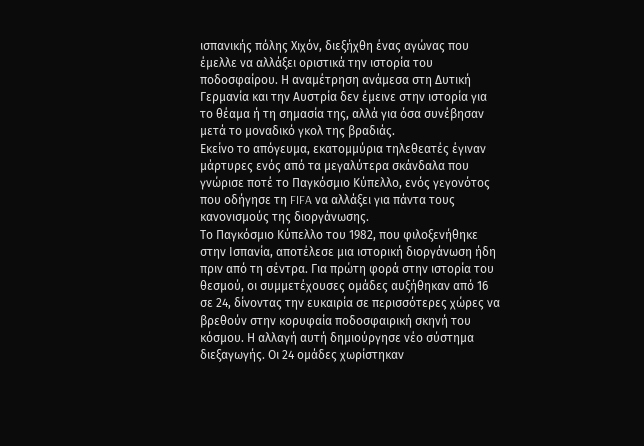ισπανικής πόλης Χιχόν, διεξήχθη ένας αγώνας που έμελλε να αλλάξει οριστικά την ιστορία του ποδοσφαίρου. Η αναμέτρηση ανάμεσα στη Δυτική Γερμανία και την Αυστρία δεν έμεινε στην ιστορία για το θέαμα ή τη σημασία της, αλλά για όσα συνέβησαν μετά το μοναδικό γκολ της βραδιάς.
Εκείνο το απόγευμα, εκατομμύρια τηλεθεατές έγιναν μάρτυρες ενός από τα μεγαλύτερα σκάνδαλα που γνώρισε ποτέ το Παγκόσμιο Κύπελλο, ενός γεγονότος που οδήγησε τη FIFA να αλλάξει για πάντα τους κανονισμούς της διοργάνωσης.
Το Παγκόσμιο Κύπελλο του 1982, που φιλοξενήθηκε στην Ισπανία, αποτέλεσε μια ιστορική διοργάνωση ήδη πριν από τη σέντρα. Για πρώτη φορά στην ιστορία του θεσμού, οι συμμετέχουσες ομάδες αυξήθηκαν από 16 σε 24, δίνοντας την ευκαιρία σε περισσότερες χώρες να βρεθούν στην κορυφαία ποδοσφαιρική σκηνή του κόσμου. Η αλλαγή αυτή δημιούργησε νέο σύστημα διεξαγωγής. Οι 24 ομάδες χωρίστηκαν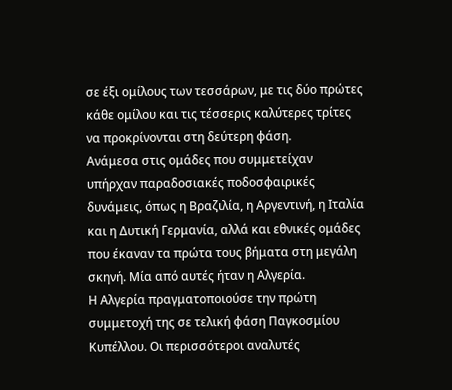σε έξι ομίλους των τεσσάρων, με τις δύο πρώτες κάθε ομίλου και τις τέσσερις καλύτερες τρίτες να προκρίνονται στη δεύτερη φάση.
Ανάμεσα στις ομάδες που συμμετείχαν υπήρχαν παραδοσιακές ποδοσφαιρικές δυνάμεις, όπως η Βραζιλία, η Αργεντινή, η Ιταλία και η Δυτική Γερμανία, αλλά και εθνικές ομάδες που έκαναν τα πρώτα τους βήματα στη μεγάλη σκηνή. Μία από αυτές ήταν η Αλγερία.
Η Αλγερία πραγματοποιούσε την πρώτη συμμετοχή της σε τελική φάση Παγκοσμίου Κυπέλλου. Οι περισσότεροι αναλυτές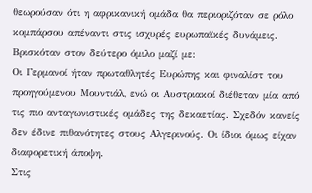θεωρούσαν ότι η αφρικανική ομάδα θα περιοριζόταν σε ρόλο κομπάρσου απέναντι στις ισχυρές ευρωπαϊκές δυνάμεις.
Βρισκόταν στον δεύτερο όμιλο μαζί με:
Οι Γερμανοί ήταν πρωταθλητές Ευρώπης και φιναλίστ του προηγούμενου Μουντιάλ, ενώ οι Αυστριακοί διέθεταν μία από τις πιο ανταγωνιστικές ομάδες της δεκαετίας. Σχεδόν κανείς δεν έδινε πιθανότητες στους Αλγερινούς. Οι ίδιοι όμως είχαν διαφορετική άποψη.
Στις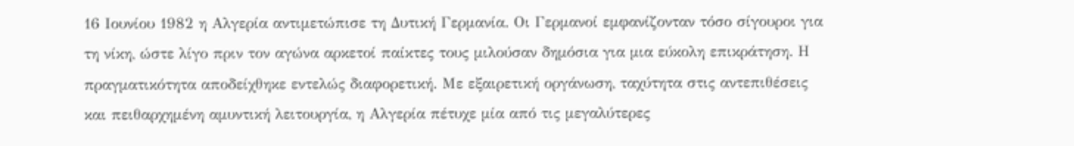16 Ιουνίου 1982 η Αλγερία αντιμετώπισε τη Δυτική Γερμανία. Οι Γερμανοί εμφανίζονταν τόσο σίγουροι για τη νίκη, ώστε λίγο πριν τον αγώνα αρκετοί παίκτες τους μιλούσαν δημόσια για μια εύκολη επικράτηση. Η πραγματικότητα αποδείχθηκε εντελώς διαφορετική. Με εξαιρετική οργάνωση, ταχύτητα στις αντεπιθέσεις και πειθαρχημένη αμυντική λειτουργία, η Αλγερία πέτυχε μία από τις μεγαλύτερες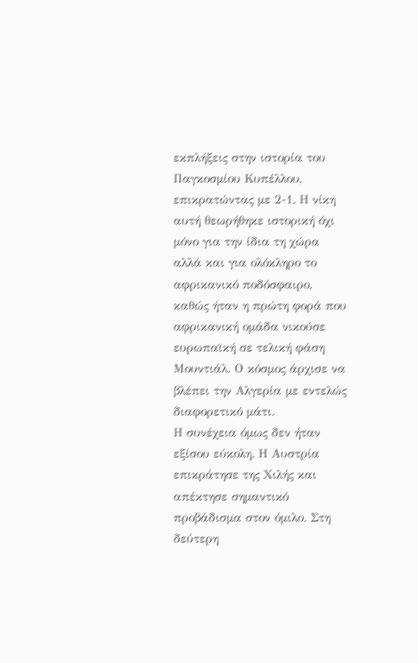εκπλήξεις στην ιστορία του Παγκοσμίου Κυπέλλου, επικρατώντας με 2-1. Η νίκη αυτή θεωρήθηκε ιστορική όχι μόνο για την ίδια τη χώρα αλλά και για ολόκληρο το αφρικανικό ποδόσφαιρο, καθώς ήταν η πρώτη φορά που αφρικανική ομάδα νικούσε ευρωπαϊκή σε τελική φάση Μουντιάλ. Ο κόσμος άρχισε να βλέπει την Αλγερία με εντελώς διαφορετικό μάτι.
Η συνέχεια όμως δεν ήταν εξίσου εύκολη. Η Αυστρία επικράτησε της Χιλής και απέκτησε σημαντικό προβάδισμα στον όμιλο. Στη δεύτερη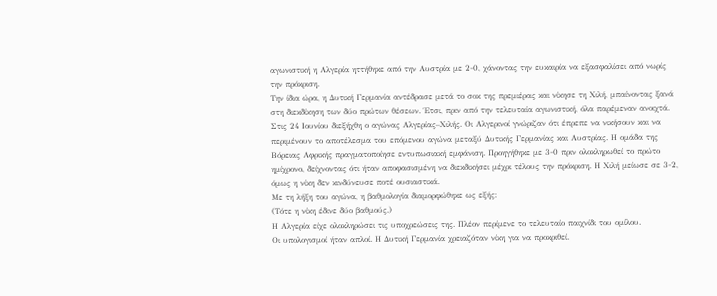αγωνιστική η Αλγερία ηττήθηκε από την Αυστρία με 2-0, χάνοντας την ευκαιρία να εξασφαλίσει από νωρίς την πρόκριση.
Την ίδια ώρα, η Δυτική Γερμανία αντέδρασε μετά το σοκ της πρεμιέρας και νίκησε τη Χιλή, μπαίνοντας ξανά στη διεκδίκηση των δύο πρώτων θέσεων. Έτσι, πριν από την τελευταία αγωνιστική, όλα παρέμεναν ανοιχτά.
Στις 24 Ιουνίου διεξήχθη ο αγώνας Αλγερίας–Χιλής. Οι Αλγερινοί γνώριζαν ότι έπρεπε να νικήσουν και να περιμένουν το αποτέλεσμα του επόμενου αγώνα μεταξύ Δυτικής Γερμανίας και Αυστρίας. Η ομάδα της Βόρειας Αφρικής πραγματοποίησε εντυπωσιακή εμφάνιση. Προηγήθηκε με 3-0 πριν ολοκληρωθεί το πρώτο ημίχρονο, δείχνοντας ότι ήταν αποφασισμένη να διεκδικήσει μέχρι τέλους την πρόκριση. Η Χιλή μείωσε σε 3-2, όμως η νίκη δεν κινδύνευσε ποτέ ουσιαστικά.
Με τη λήξη του αγώνα, η βαθμολογία διαμορφώθηκε ως εξής:
(Τότε η νίκη έδινε δύο βαθμούς.)
Η Αλγερία είχε ολοκληρώσει τις υποχρεώσεις της. Πλέον περίμενε το τελευταίο παιχνίδι του ομίλου.
Οι υπολογισμοί ήταν απλοί. Η Δυτική Γερμανία χρειαζόταν νίκη για να προκριθεί.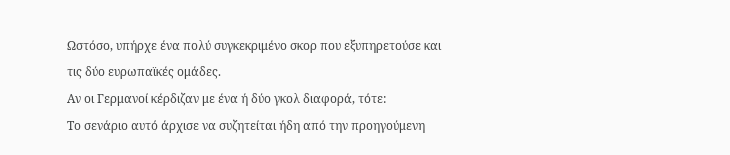Ωστόσο, υπήρχε ένα πολύ συγκεκριμένο σκορ που εξυπηρετούσε και τις δύο ευρωπαϊκές ομάδες.
Αν οι Γερμανοί κέρδιζαν με ένα ή δύο γκολ διαφορά, τότε:
Το σενάριο αυτό άρχισε να συζητείται ήδη από την προηγούμενη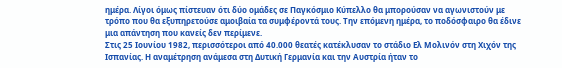ημέρα. Λίγοι όμως πίστευαν ότι δύο ομάδες σε Παγκόσμιο Κύπελλο θα μπορούσαν να αγωνιστούν με τρόπο που θα εξυπηρετούσε αμοιβαία τα συμφέροντά τους. Την επόμενη ημέρα, το ποδόσφαιρο θα έδινε μια απάντηση που κανείς δεν περίμενε.
Στις 25 Ιουνίου 1982, περισσότεροι από 40.000 θεατές κατέκλυσαν το στάδιο Ελ Μολινόν στη Χιχόν της Ισπανίας. Η αναμέτρηση ανάμεσα στη Δυτική Γερμανία και την Αυστρία ήταν το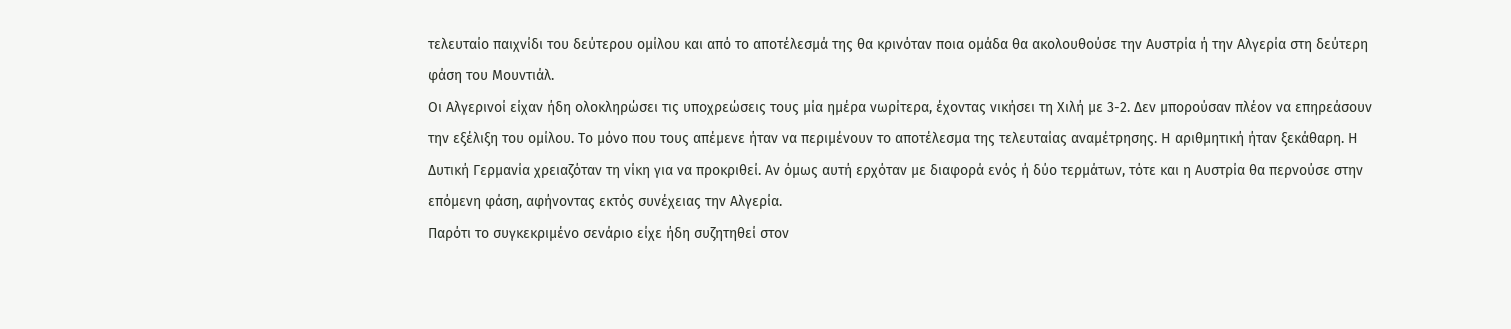τελευταίο παιχνίδι του δεύτερου ομίλου και από το αποτέλεσμά της θα κρινόταν ποια ομάδα θα ακολουθούσε την Αυστρία ή την Αλγερία στη δεύτερη φάση του Μουντιάλ.
Οι Αλγερινοί είχαν ήδη ολοκληρώσει τις υποχρεώσεις τους μία ημέρα νωρίτερα, έχοντας νικήσει τη Χιλή με 3-2. Δεν μπορούσαν πλέον να επηρεάσουν την εξέλιξη του ομίλου. Το μόνο που τους απέμενε ήταν να περιμένουν το αποτέλεσμα της τελευταίας αναμέτρησης. Η αριθμητική ήταν ξεκάθαρη. Η Δυτική Γερμανία χρειαζόταν τη νίκη για να προκριθεί. Αν όμως αυτή ερχόταν με διαφορά ενός ή δύο τερμάτων, τότε και η Αυστρία θα περνούσε στην επόμενη φάση, αφήνοντας εκτός συνέχειας την Αλγερία.
Παρότι το συγκεκριμένο σενάριο είχε ήδη συζητηθεί στον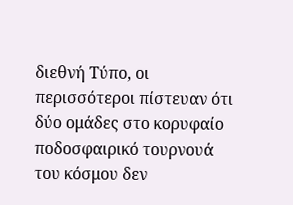διεθνή Τύπο, οι περισσότεροι πίστευαν ότι δύο ομάδες στο κορυφαίο ποδοσφαιρικό τουρνουά του κόσμου δεν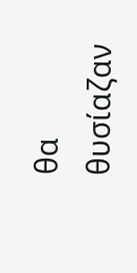θα θυσίαζαν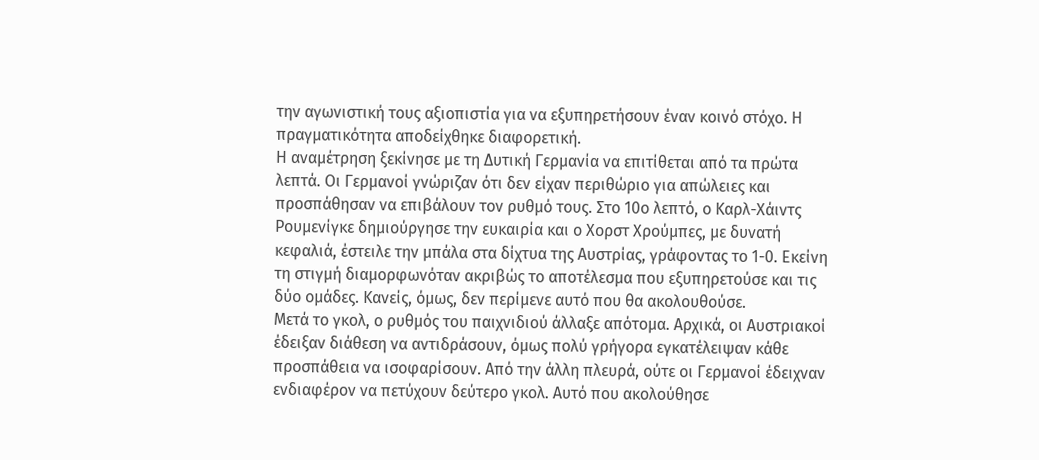την αγωνιστική τους αξιοπιστία για να εξυπηρετήσουν έναν κοινό στόχο. Η πραγματικότητα αποδείχθηκε διαφορετική.
Η αναμέτρηση ξεκίνησε με τη Δυτική Γερμανία να επιτίθεται από τα πρώτα λεπτά. Οι Γερμανοί γνώριζαν ότι δεν είχαν περιθώριο για απώλειες και προσπάθησαν να επιβάλουν τον ρυθμό τους. Στο 10ο λεπτό, ο Καρλ-Χάιντς Ρουμενίγκε δημιούργησε την ευκαιρία και ο Χορστ Χρούμπες, με δυνατή κεφαλιά, έστειλε την μπάλα στα δίχτυα της Αυστρίας, γράφοντας το 1-0. Εκείνη τη στιγμή διαμορφωνόταν ακριβώς το αποτέλεσμα που εξυπηρετούσε και τις δύο ομάδες. Κανείς, όμως, δεν περίμενε αυτό που θα ακολουθούσε.
Μετά το γκολ, ο ρυθμός του παιχνιδιού άλλαξε απότομα. Αρχικά, οι Αυστριακοί έδειξαν διάθεση να αντιδράσουν, όμως πολύ γρήγορα εγκατέλειψαν κάθε προσπάθεια να ισοφαρίσουν. Από την άλλη πλευρά, ούτε οι Γερμανοί έδειχναν ενδιαφέρον να πετύχουν δεύτερο γκολ. Αυτό που ακολούθησε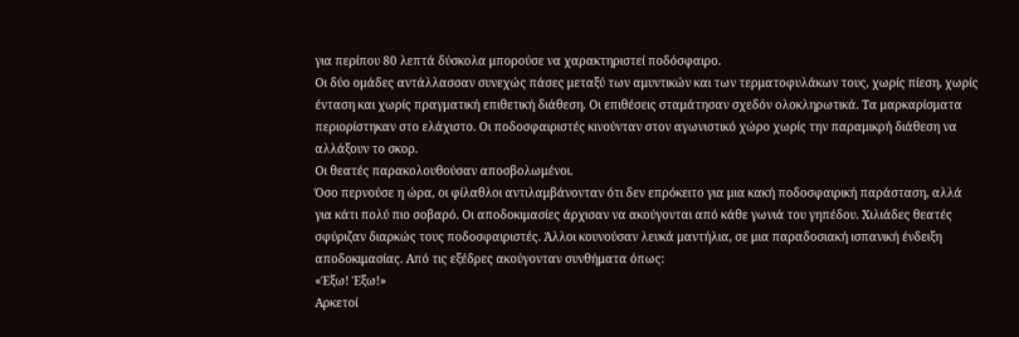για περίπου 80 λεπτά δύσκολα μπορούσε να χαρακτηριστεί ποδόσφαιρο.
Οι δύο ομάδες αντάλλασσαν συνεχώς πάσες μεταξύ των αμυντικών και των τερματοφυλάκων τους, χωρίς πίεση, χωρίς ένταση και χωρίς πραγματική επιθετική διάθεση. Οι επιθέσεις σταμάτησαν σχεδόν ολοκληρωτικά. Τα μαρκαρίσματα περιορίστηκαν στο ελάχιστο. Οι ποδοσφαιριστές κινούνταν στον αγωνιστικό χώρο χωρίς την παραμικρή διάθεση να αλλάξουν το σκορ.
Οι θεατές παρακολουθούσαν αποσβολωμένοι.
Όσο περνούσε η ώρα, οι φίλαθλοι αντιλαμβάνονταν ότι δεν επρόκειτο για μια κακή ποδοσφαιρική παράσταση, αλλά για κάτι πολύ πιο σοβαρό. Οι αποδοκιμασίες άρχισαν να ακούγονται από κάθε γωνιά του γηπέδου. Χιλιάδες θεατές σφύριζαν διαρκώς τους ποδοσφαιριστές. Άλλοι κουνούσαν λευκά μαντήλια, σε μια παραδοσιακή ισπανική ένδειξη αποδοκιμασίας. Από τις εξέδρες ακούγονταν συνθήματα όπως:
«Έξω! Έξω!»
Αρκετοί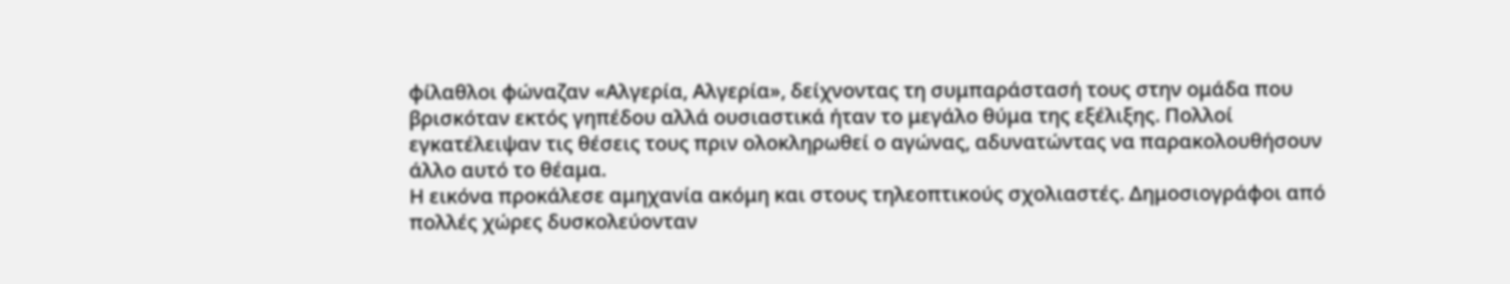φίλαθλοι φώναζαν «Αλγερία, Αλγερία», δείχνοντας τη συμπαράστασή τους στην ομάδα που βρισκόταν εκτός γηπέδου αλλά ουσιαστικά ήταν το μεγάλο θύμα της εξέλιξης. Πολλοί εγκατέλειψαν τις θέσεις τους πριν ολοκληρωθεί ο αγώνας, αδυνατώντας να παρακολουθήσουν άλλο αυτό το θέαμα.
Η εικόνα προκάλεσε αμηχανία ακόμη και στους τηλεοπτικούς σχολιαστές. Δημοσιογράφοι από πολλές χώρες δυσκολεύονταν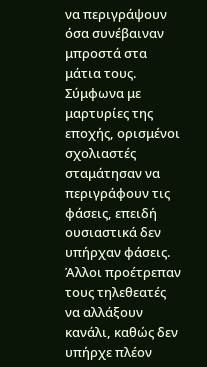να περιγράψουν όσα συνέβαιναν μπροστά στα μάτια τους. Σύμφωνα με μαρτυρίες της εποχής, ορισμένοι σχολιαστές σταμάτησαν να περιγράφουν τις φάσεις, επειδή ουσιαστικά δεν υπήρχαν φάσεις. Άλλοι προέτρεπαν τους τηλεθεατές να αλλάξουν κανάλι, καθώς δεν υπήρχε πλέον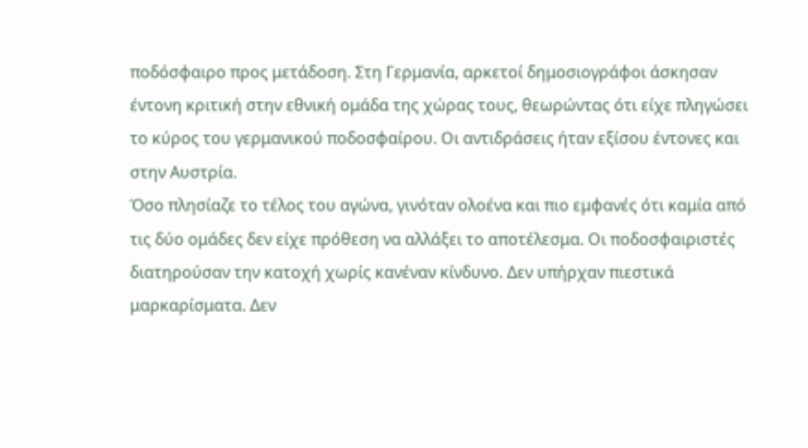ποδόσφαιρο προς μετάδοση. Στη Γερμανία, αρκετοί δημοσιογράφοι άσκησαν έντονη κριτική στην εθνική ομάδα της χώρας τους, θεωρώντας ότι είχε πληγώσει το κύρος του γερμανικού ποδοσφαίρου. Οι αντιδράσεις ήταν εξίσου έντονες και στην Αυστρία.
Όσο πλησίαζε το τέλος του αγώνα, γινόταν ολοένα και πιο εμφανές ότι καμία από τις δύο ομάδες δεν είχε πρόθεση να αλλάξει το αποτέλεσμα. Οι ποδοσφαιριστές διατηρούσαν την κατοχή χωρίς κανέναν κίνδυνο. Δεν υπήρχαν πιεστικά μαρκαρίσματα. Δεν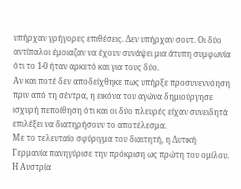υπήρχαν γρήγορες επιθέσεις. Δεν υπήρχαν σουτ. Οι δύο αντίπαλοι έμοιαζαν να έχουν συνάψει μια άτυπη συμφωνία ότι το 1-0 ήταν αρκετό και για τους δύο.
Αν και ποτέ δεν αποδείχθηκε πως υπήρξε προσυνεννόηση πριν από τη σέντρα, η εικόνα του αγώνα δημιούργησε ισχυρή πεποίθηση ότι και οι δύο πλευρές είχαν συνειδητά επιλέξει να διατηρήσουν το αποτέλεσμα.
Με το τελευταίο σφύριγμα του διαιτητή, η Δυτική Γερμανία πανηγύρισε την πρόκριση ως πρώτη του ομίλου. Η Αυστρία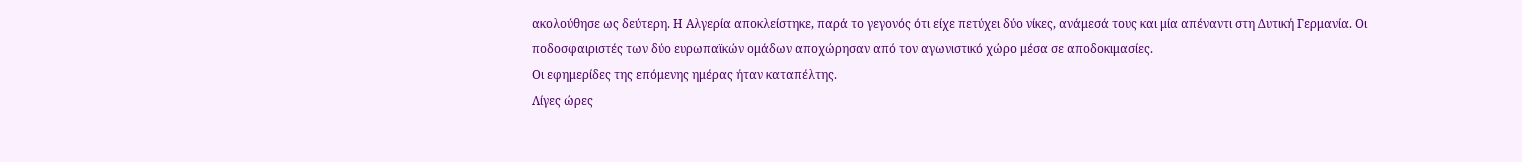ακολούθησε ως δεύτερη. Η Αλγερία αποκλείστηκε, παρά το γεγονός ότι είχε πετύχει δύο νίκες, ανάμεσά τους και μία απέναντι στη Δυτική Γερμανία. Οι ποδοσφαιριστές των δύο ευρωπαϊκών ομάδων αποχώρησαν από τον αγωνιστικό χώρο μέσα σε αποδοκιμασίες.
Οι εφημερίδες της επόμενης ημέρας ήταν καταπέλτης.
Λίγες ώρες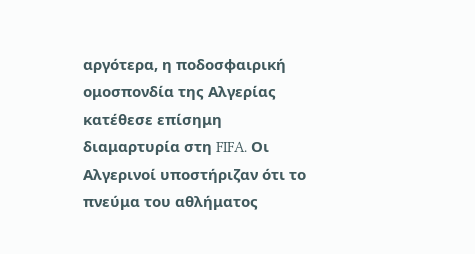αργότερα, η ποδοσφαιρική ομοσπονδία της Αλγερίας κατέθεσε επίσημη διαμαρτυρία στη FIFA. Οι Αλγερινοί υποστήριζαν ότι το πνεύμα του αθλήματος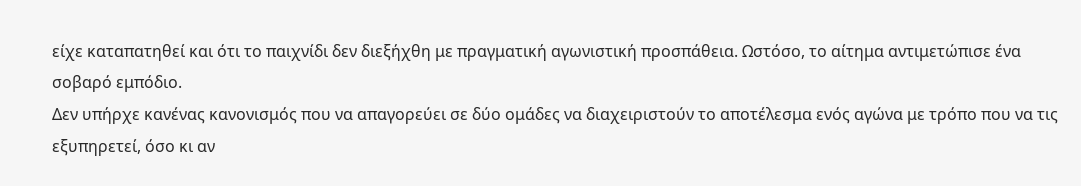είχε καταπατηθεί και ότι το παιχνίδι δεν διεξήχθη με πραγματική αγωνιστική προσπάθεια. Ωστόσο, το αίτημα αντιμετώπισε ένα σοβαρό εμπόδιο.
Δεν υπήρχε κανένας κανονισμός που να απαγορεύει σε δύο ομάδες να διαχειριστούν το αποτέλεσμα ενός αγώνα με τρόπο που να τις εξυπηρετεί, όσο κι αν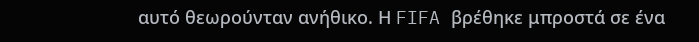αυτό θεωρούνταν ανήθικο. Η FIFA βρέθηκε μπροστά σε ένα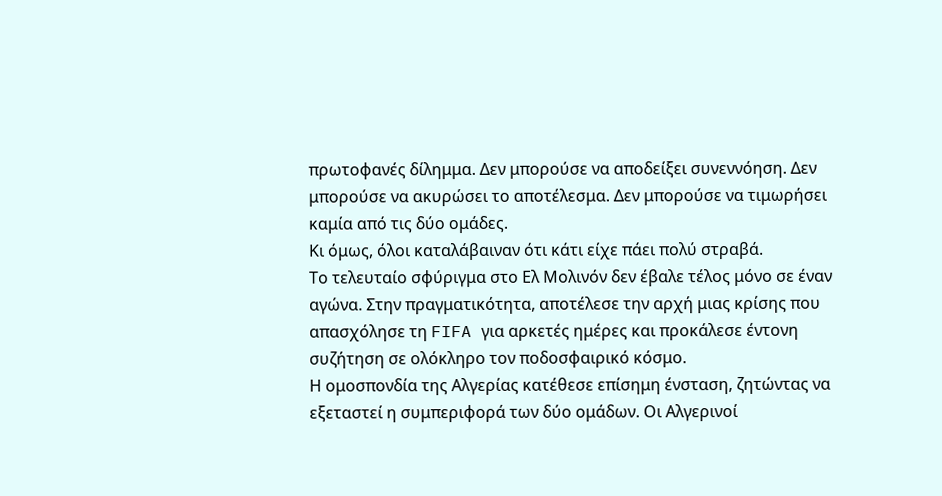πρωτοφανές δίλημμα. Δεν μπορούσε να αποδείξει συνεννόηση. Δεν μπορούσε να ακυρώσει το αποτέλεσμα. Δεν μπορούσε να τιμωρήσει καμία από τις δύο ομάδες.
Κι όμως, όλοι καταλάβαιναν ότι κάτι είχε πάει πολύ στραβά.
Το τελευταίο σφύριγμα στο Ελ Μολινόν δεν έβαλε τέλος μόνο σε έναν αγώνα. Στην πραγματικότητα, αποτέλεσε την αρχή μιας κρίσης που απασχόλησε τη FIFA για αρκετές ημέρες και προκάλεσε έντονη συζήτηση σε ολόκληρο τον ποδοσφαιρικό κόσμο.
Η ομοσπονδία της Αλγερίας κατέθεσε επίσημη ένσταση, ζητώντας να εξεταστεί η συμπεριφορά των δύο ομάδων. Οι Αλγερινοί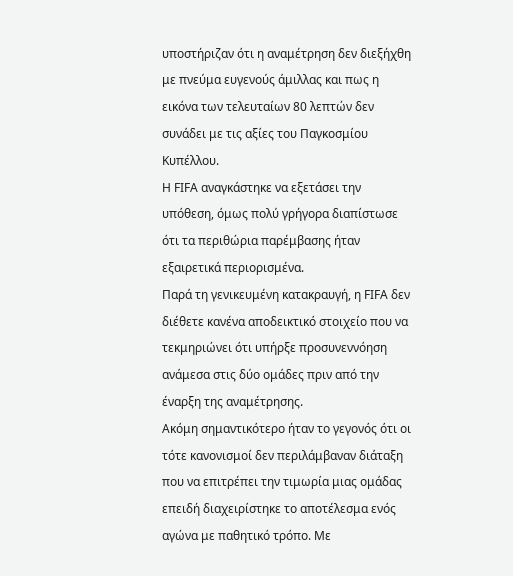υποστήριζαν ότι η αναμέτρηση δεν διεξήχθη με πνεύμα ευγενούς άμιλλας και πως η εικόνα των τελευταίων 80 λεπτών δεν συνάδει με τις αξίες του Παγκοσμίου Κυπέλλου.
Η FIFA αναγκάστηκε να εξετάσει την υπόθεση, όμως πολύ γρήγορα διαπίστωσε ότι τα περιθώρια παρέμβασης ήταν εξαιρετικά περιορισμένα.
Παρά τη γενικευμένη κατακραυγή, η FIFA δεν διέθετε κανένα αποδεικτικό στοιχείο που να τεκμηριώνει ότι υπήρξε προσυνεννόηση ανάμεσα στις δύο ομάδες πριν από την έναρξη της αναμέτρησης.
Ακόμη σημαντικότερο ήταν το γεγονός ότι οι τότε κανονισμοί δεν περιλάμβαναν διάταξη που να επιτρέπει την τιμωρία μιας ομάδας επειδή διαχειρίστηκε το αποτέλεσμα ενός αγώνα με παθητικό τρόπο. Με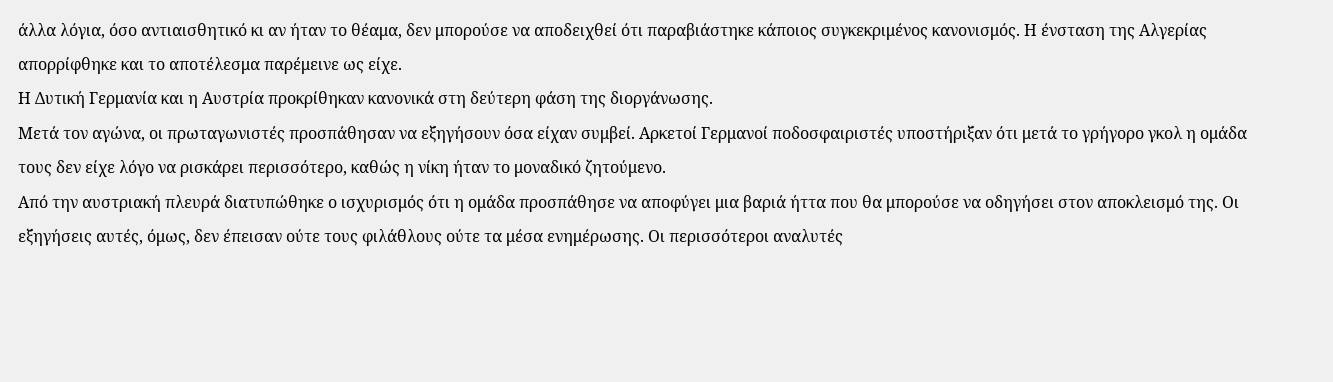άλλα λόγια, όσο αντιαισθητικό κι αν ήταν το θέαμα, δεν μπορούσε να αποδειχθεί ότι παραβιάστηκε κάποιος συγκεκριμένος κανονισμός. Η ένσταση της Αλγερίας απορρίφθηκε και το αποτέλεσμα παρέμεινε ως είχε.
Η Δυτική Γερμανία και η Αυστρία προκρίθηκαν κανονικά στη δεύτερη φάση της διοργάνωσης.
Μετά τον αγώνα, οι πρωταγωνιστές προσπάθησαν να εξηγήσουν όσα είχαν συμβεί. Αρκετοί Γερμανοί ποδοσφαιριστές υποστήριξαν ότι μετά το γρήγορο γκολ η ομάδα τους δεν είχε λόγο να ρισκάρει περισσότερο, καθώς η νίκη ήταν το μοναδικό ζητούμενο.
Από την αυστριακή πλευρά διατυπώθηκε ο ισχυρισμός ότι η ομάδα προσπάθησε να αποφύγει μια βαριά ήττα που θα μπορούσε να οδηγήσει στον αποκλεισμό της. Οι εξηγήσεις αυτές, όμως, δεν έπεισαν ούτε τους φιλάθλους ούτε τα μέσα ενημέρωσης. Οι περισσότεροι αναλυτές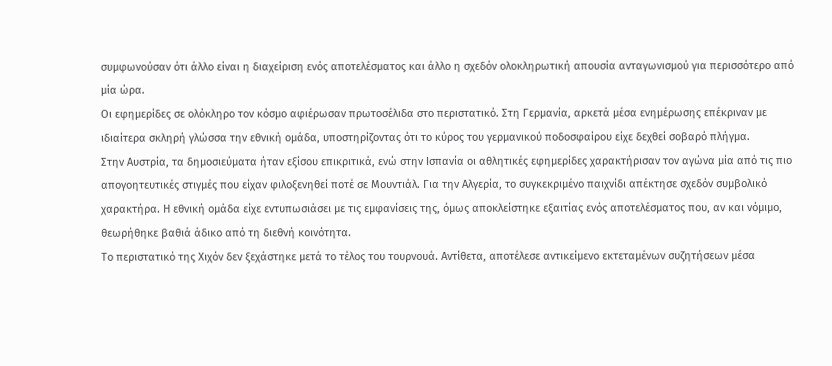συμφωνούσαν ότι άλλο είναι η διαχείριση ενός αποτελέσματος και άλλο η σχεδόν ολοκληρωτική απουσία ανταγωνισμού για περισσότερο από μία ώρα.
Οι εφημερίδες σε ολόκληρο τον κόσμο αφιέρωσαν πρωτοσέλιδα στο περιστατικό. Στη Γερμανία, αρκετά μέσα ενημέρωσης επέκριναν με ιδιαίτερα σκληρή γλώσσα την εθνική ομάδα, υποστηρίζοντας ότι το κύρος του γερμανικού ποδοσφαίρου είχε δεχθεί σοβαρό πλήγμα.
Στην Αυστρία, τα δημοσιεύματα ήταν εξίσου επικριτικά, ενώ στην Ισπανία οι αθλητικές εφημερίδες χαρακτήρισαν τον αγώνα μία από τις πιο απογοητευτικές στιγμές που είχαν φιλοξενηθεί ποτέ σε Μουντιάλ. Για την Αλγερία, το συγκεκριμένο παιχνίδι απέκτησε σχεδόν συμβολικό χαρακτήρα. Η εθνική ομάδα είχε εντυπωσιάσει με τις εμφανίσεις της, όμως αποκλείστηκε εξαιτίας ενός αποτελέσματος που, αν και νόμιμο, θεωρήθηκε βαθιά άδικο από τη διεθνή κοινότητα.
Το περιστατικό της Χιχόν δεν ξεχάστηκε μετά το τέλος του τουρνουά. Αντίθετα, αποτέλεσε αντικείμενο εκτεταμένων συζητήσεων μέσα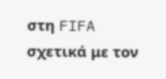στη FIFA σχετικά με τον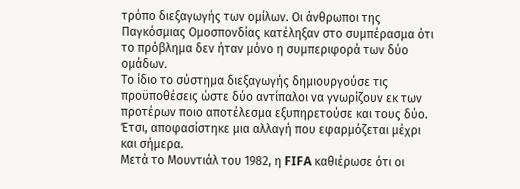τρόπο διεξαγωγής των ομίλων. Οι άνθρωποι της Παγκόσμιας Ομοσπονδίας κατέληξαν στο συμπέρασμα ότι το πρόβλημα δεν ήταν μόνο η συμπεριφορά των δύο ομάδων.
Το ίδιο το σύστημα διεξαγωγής δημιουργούσε τις προϋποθέσεις ώστε δύο αντίπαλοι να γνωρίζουν εκ των προτέρων ποιο αποτέλεσμα εξυπηρετούσε και τους δύο. Έτσι, αποφασίστηκε μια αλλαγή που εφαρμόζεται μέχρι και σήμερα.
Μετά το Μουντιάλ του 1982, η FIFA καθιέρωσε ότι οι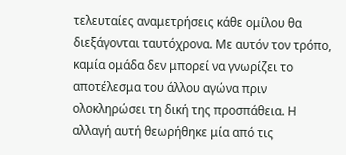τελευταίες αναμετρήσεις κάθε ομίλου θα διεξάγονται ταυτόχρονα. Με αυτόν τον τρόπο, καμία ομάδα δεν μπορεί να γνωρίζει το αποτέλεσμα του άλλου αγώνα πριν ολοκληρώσει τη δική της προσπάθεια. Η αλλαγή αυτή θεωρήθηκε μία από τις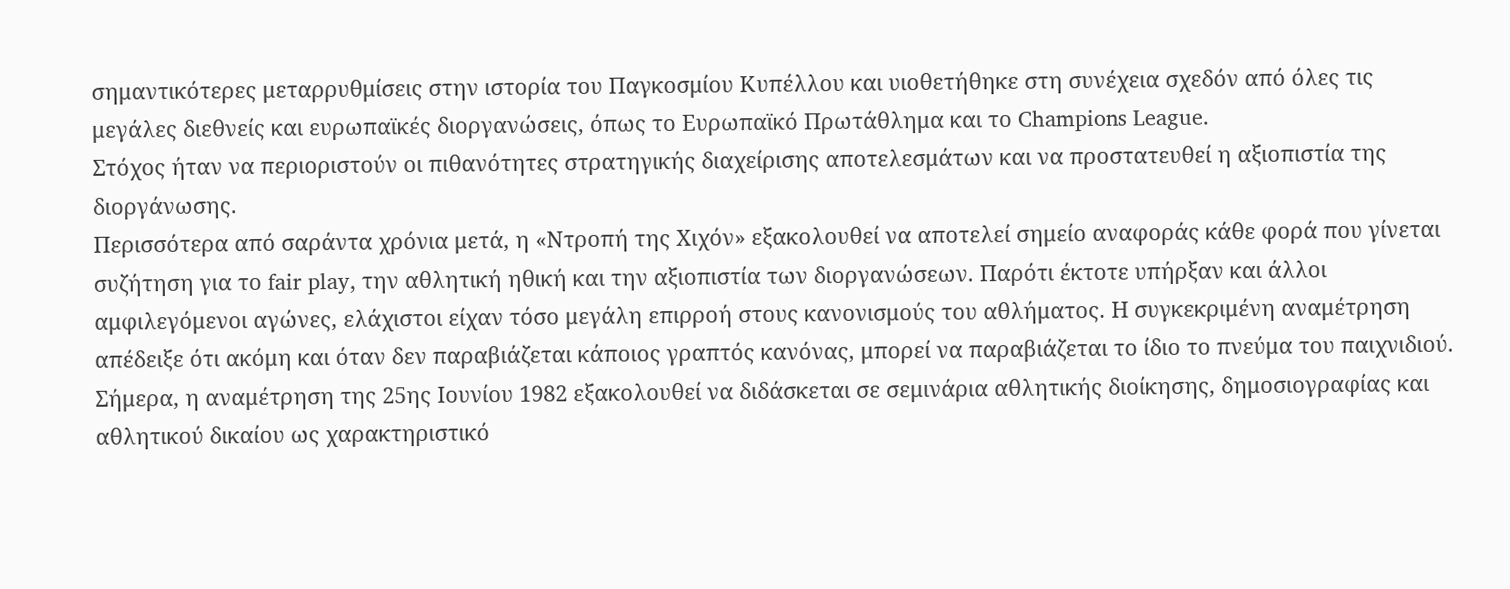σημαντικότερες μεταρρυθμίσεις στην ιστορία του Παγκοσμίου Κυπέλλου και υιοθετήθηκε στη συνέχεια σχεδόν από όλες τις μεγάλες διεθνείς και ευρωπαϊκές διοργανώσεις, όπως το Ευρωπαϊκό Πρωτάθλημα και το Champions League.
Στόχος ήταν να περιοριστούν οι πιθανότητες στρατηγικής διαχείρισης αποτελεσμάτων και να προστατευθεί η αξιοπιστία της διοργάνωσης.
Περισσότερα από σαράντα χρόνια μετά, η «Ντροπή της Χιχόν» εξακολουθεί να αποτελεί σημείο αναφοράς κάθε φορά που γίνεται συζήτηση για το fair play, την αθλητική ηθική και την αξιοπιστία των διοργανώσεων. Παρότι έκτοτε υπήρξαν και άλλοι αμφιλεγόμενοι αγώνες, ελάχιστοι είχαν τόσο μεγάλη επιρροή στους κανονισμούς του αθλήματος. Η συγκεκριμένη αναμέτρηση απέδειξε ότι ακόμη και όταν δεν παραβιάζεται κάποιος γραπτός κανόνας, μπορεί να παραβιάζεται το ίδιο το πνεύμα του παιχνιδιού.
Σήμερα, η αναμέτρηση της 25ης Ιουνίου 1982 εξακολουθεί να διδάσκεται σε σεμινάρια αθλητικής διοίκησης, δημοσιογραφίας και αθλητικού δικαίου ως χαρακτηριστικό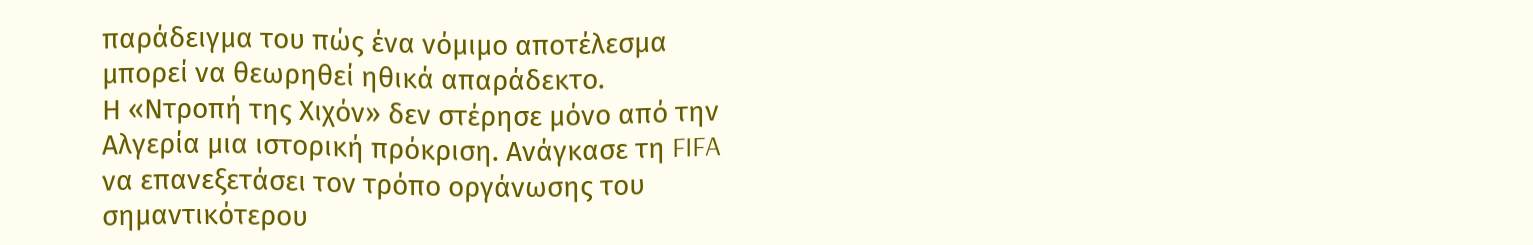παράδειγμα του πώς ένα νόμιμο αποτέλεσμα μπορεί να θεωρηθεί ηθικά απαράδεκτο.
Η «Ντροπή της Χιχόν» δεν στέρησε μόνο από την Αλγερία μια ιστορική πρόκριση. Ανάγκασε τη FIFA να επανεξετάσει τον τρόπο οργάνωσης του σημαντικότερου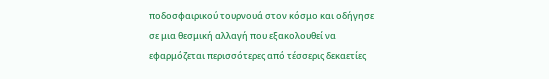ποδοσφαιρικού τουρνουά στον κόσμο και οδήγησε σε μια θεσμική αλλαγή που εξακολουθεί να εφαρμόζεται περισσότερες από τέσσερις δεκαετίες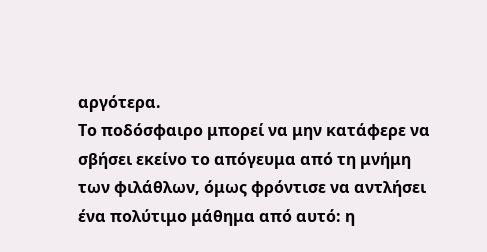αργότερα.
Το ποδόσφαιρο μπορεί να μην κατάφερε να σβήσει εκείνο το απόγευμα από τη μνήμη των φιλάθλων, όμως φρόντισε να αντλήσει ένα πολύτιμο μάθημα από αυτό: η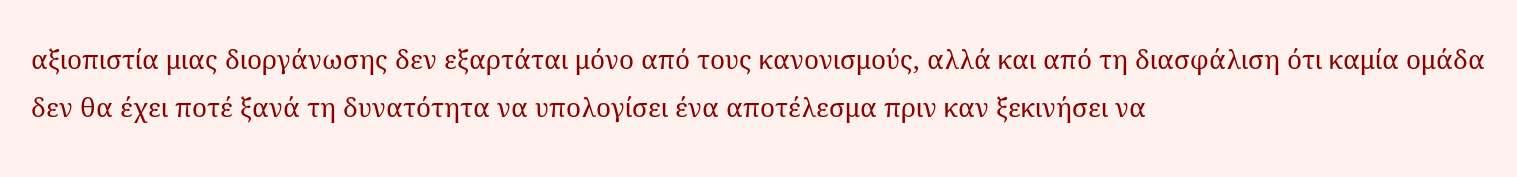αξιοπιστία μιας διοργάνωσης δεν εξαρτάται μόνο από τους κανονισμούς, αλλά και από τη διασφάλιση ότι καμία ομάδα δεν θα έχει ποτέ ξανά τη δυνατότητα να υπολογίσει ένα αποτέλεσμα πριν καν ξεκινήσει να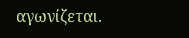αγωνίζεται.